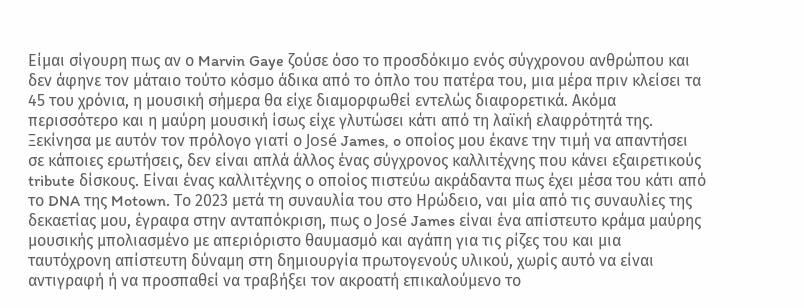Είμαι σίγουρη πως αν ο Marvin Gaye ζούσε όσο το προσδόκιμο ενός σύγχρονου ανθρώπου και δεν άφηνε τον μάταιο τούτο κόσμο άδικα από το όπλο του πατέρα του, μια μέρα πριν κλείσει τα 45 του χρόνια, η μουσική σήμερα θα είχε διαμορφωθεί εντελώς διαφορετικά. Ακόμα περισσότερο και η μαύρη μουσική ίσως είχε γλυτώσει κάτι από τη λαϊκή ελαφρότητά της. Ξεκίνησα με αυτόν τον πρόλογο γιατί ο José James, o οποίος μου έκανε την τιμή να απαντήσει σε κάποιες ερωτήσεις, δεν είναι απλά άλλος ένας σύγχρονος καλλιτέχνης που κάνει εξαιρετικούς tribute δίσκους. Είναι ένας καλλιτέχνης ο οποίος πιστεύω ακράδαντα πως έχει μέσα του κάτι από το DNA της Motown. Το 2023 μετά τη συναυλία του στο Ηρώδειο, ναι μία από τις συναυλίες της δεκαετίας μου, έγραφα στην ανταπόκριση, πως ο José James είναι ένα απίστευτο κράμα μαύρης μουσικής μπολιασμένο με απεριόριστο θαυμασμό και αγάπη για τις ρίζες του και μια ταυτόχρονη απίστευτη δύναμη στη δημιουργία πρωτογενούς υλικού, χωρίς αυτό να είναι αντιγραφή ή να προσπαθεί να τραβήξει τον ακροατή επικαλούμενο το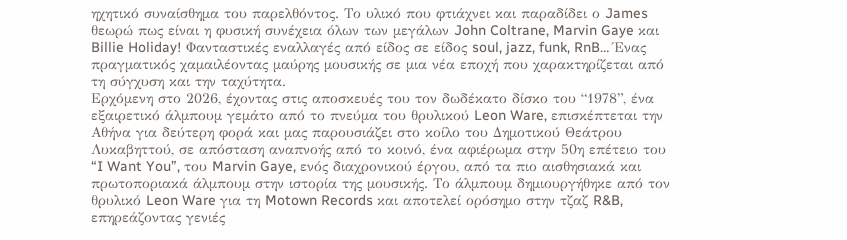ηχητικό συναίσθημα του παρελθόντος. Το υλικό που φτιάχνει και παραδίδει ο James θεωρώ πως είναι η φυσική συνέχεια όλων των μεγάλων John Coltrane, Marvin Gaye και Billie Holiday! Φανταστικές εναλλαγές από είδος σε είδος soul, jazz, funk, RnB… Ένας πραγματικός χαμαιλέοντας μαύρης μουσικής σε μια νέα εποχή που χαρακτηρίζεται από τη σύγχυση και την ταχύτητα.
Ερχόμενη στο 2026, έχοντας στις αποσκευές του τον δωδέκατο δίσκο του “1978”, ένα εξαιρετικό άλμπουμ γεμάτο από το πνεύμα του θρυλικού Leon Ware, επισκέπτεται την Αθήνα για δεύτερη φορά και μας παρουσιάζει στο κοίλο του Δημοτικού Θεάτρου Λυκαβηττού, σε απόσταση αναπνοής από το κοινό, ένα αφιέρωμα στην 50η επέτειο του “I Want You”, του Marvin Gaye, ενός διαχρονικού έργου, από τα πιο αισθησιακά και πρωτοποριακά άλμπουμ στην ιστορία της μουσικής. Το άλμπουμ δημιουργήθηκε από τον θρυλικό Leon Ware για τη Motown Records και αποτελεί ορόσημο στην τζαζ R&B, επηρεάζοντας γενιές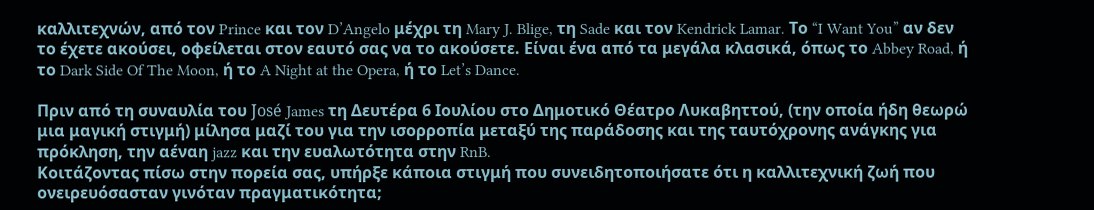καλλιτεχνών, από τον Prince και τον D’Angelo μέχρι τη Mary J. Blige, τη Sade και τον Kendrick Lamar. Το “I Want You” αν δεν το έχετε ακούσει, οφείλεται στον εαυτό σας να το ακούσετε. Είναι ένα από τα μεγάλα κλασικά, όπως το Abbey Road, ή το Dark Side Of The Moon, ή το A Night at the Opera, ή το Let’s Dance.

Πριν από τη συναυλία του José James τη Δευτέρα 6 Ιουλίου στο Δημοτικό Θέατρο Λυκαβηττού, (την οποία ήδη θεωρώ μια μαγική στιγμή) μίλησα μαζί του για την ισορροπία μεταξύ της παράδοσης και της ταυτόχρονης ανάγκης για πρόκληση, την αέναη jazz και την ευαλωτότητα στην RnB.
Κοιτάζοντας πίσω στην πορεία σας, υπήρξε κάποια στιγμή που συνειδητοποιήσατε ότι η καλλιτεχνική ζωή που ονειρευόσασταν γινόταν πραγματικότητα;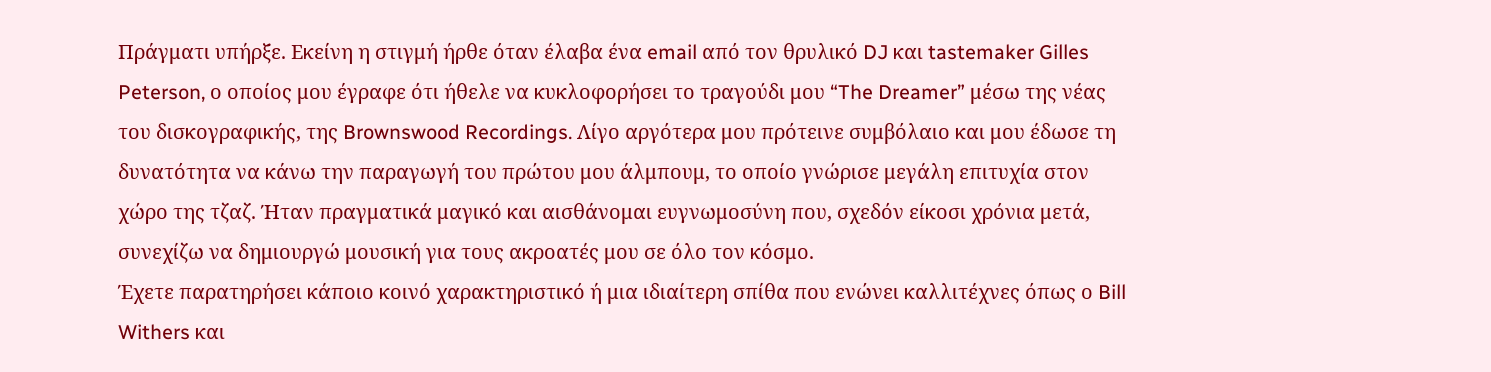Πράγματι υπήρξε. Εκείνη η στιγμή ήρθε όταν έλαβα ένα email από τον θρυλικό DJ και tastemaker Gilles Peterson, ο οποίος μου έγραφε ότι ήθελε να κυκλοφορήσει το τραγούδι μου “The Dreamer” μέσω της νέας του δισκογραφικής, της Brownswood Recordings. Λίγο αργότερα μου πρότεινε συμβόλαιο και μου έδωσε τη δυνατότητα να κάνω την παραγωγή του πρώτου μου άλμπουμ, το οποίο γνώρισε μεγάλη επιτυχία στον χώρο της τζαζ. Ήταν πραγματικά μαγικό και αισθάνομαι ευγνωμοσύνη που, σχεδόν είκοσι χρόνια μετά, συνεχίζω να δημιουργώ μουσική για τους ακροατές μου σε όλο τον κόσμο.
Έχετε παρατηρήσει κάποιο κοινό χαρακτηριστικό ή μια ιδιαίτερη σπίθα που ενώνει καλλιτέχνες όπως ο Bill Withers και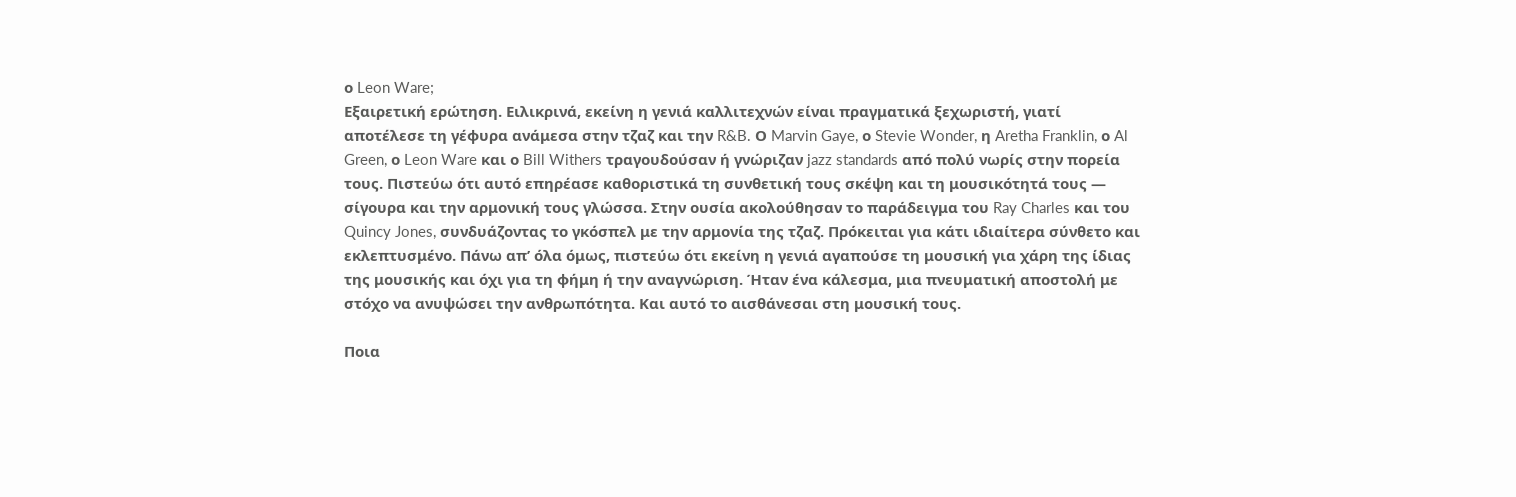ο Leon Ware;
Εξαιρετική ερώτηση. Ειλικρινά, εκείνη η γενιά καλλιτεχνών είναι πραγματικά ξεχωριστή, γιατί αποτέλεσε τη γέφυρα ανάμεσα στην τζαζ και την R&B. Ο Marvin Gaye, ο Stevie Wonder, η Aretha Franklin, ο Al Green, ο Leon Ware και ο Bill Withers τραγουδούσαν ή γνώριζαν jazz standards από πολύ νωρίς στην πορεία τους. Πιστεύω ότι αυτό επηρέασε καθοριστικά τη συνθετική τους σκέψη και τη μουσικότητά τους — σίγουρα και την αρμονική τους γλώσσα. Στην ουσία ακολούθησαν το παράδειγμα του Ray Charles και του Quincy Jones, συνδυάζοντας το γκόσπελ με την αρμονία της τζαζ. Πρόκειται για κάτι ιδιαίτερα σύνθετο και εκλεπτυσμένο. Πάνω απ’ όλα όμως, πιστεύω ότι εκείνη η γενιά αγαπούσε τη μουσική για χάρη της ίδιας της μουσικής και όχι για τη φήμη ή την αναγνώριση. Ήταν ένα κάλεσμα, μια πνευματική αποστολή με στόχο να ανυψώσει την ανθρωπότητα. Και αυτό το αισθάνεσαι στη μουσική τους.

Ποια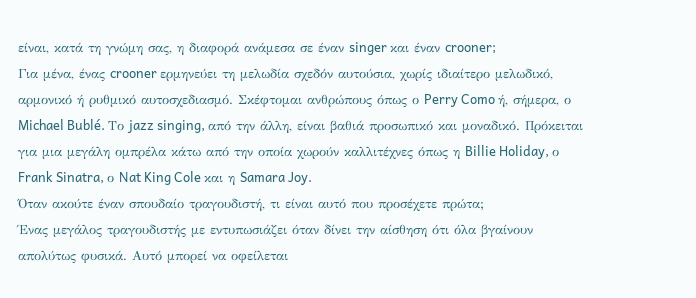είναι, κατά τη γνώμη σας, η διαφορά ανάμεσα σε έναν singer και έναν crooner;
Για μένα, ένας crooner ερμηνεύει τη μελωδία σχεδόν αυτούσια, χωρίς ιδιαίτερο μελωδικό, αρμονικό ή ρυθμικό αυτοσχεδιασμό. Σκέφτομαι ανθρώπους όπως ο Perry Como ή, σήμερα, ο Michael Bublé. Το jazz singing, από την άλλη, είναι βαθιά προσωπικό και μοναδικό. Πρόκειται για μια μεγάλη ομπρέλα κάτω από την οποία χωρούν καλλιτέχνες όπως η Billie Holiday, ο Frank Sinatra, ο Nat King Cole και η Samara Joy.
Όταν ακούτε έναν σπουδαίο τραγουδιστή, τι είναι αυτό που προσέχετε πρώτα;
Ένας μεγάλος τραγουδιστής με εντυπωσιάζει όταν δίνει την αίσθηση ότι όλα βγαίνουν απολύτως φυσικά. Αυτό μπορεί να οφείλεται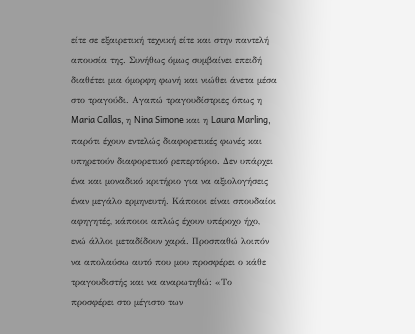είτε σε εξαιρετική τεχνική είτε και στην παντελή απουσία της. Συνήθως όμως συμβαίνει επειδή διαθέτει μια όμορφη φωνή και νιώθει άνετα μέσα στο τραγούδι. Αγαπώ τραγουδίστριες όπως η Maria Callas, η Nina Simone και η Laura Marling, παρότι έχουν εντελώς διαφορετικές φωνές και υπηρετούν διαφορετικό ρεπερτόριο. Δεν υπάρχει ένα και μοναδικό κριτήριο για να αξιολογήσεις έναν μεγάλο ερμηνευτή. Κάποιοι είναι σπουδαίοι αφηγητές, κάποιοι απλώς έχουν υπέροχο ήχο, ενώ άλλοι μεταδίδουν χαρά. Προσπαθώ λοιπόν να απολαύσω αυτό που μου προσφέρει ο κάθε τραγουδιστής και να αναρωτηθώ: «Το προσφέρει στο μέγιστο των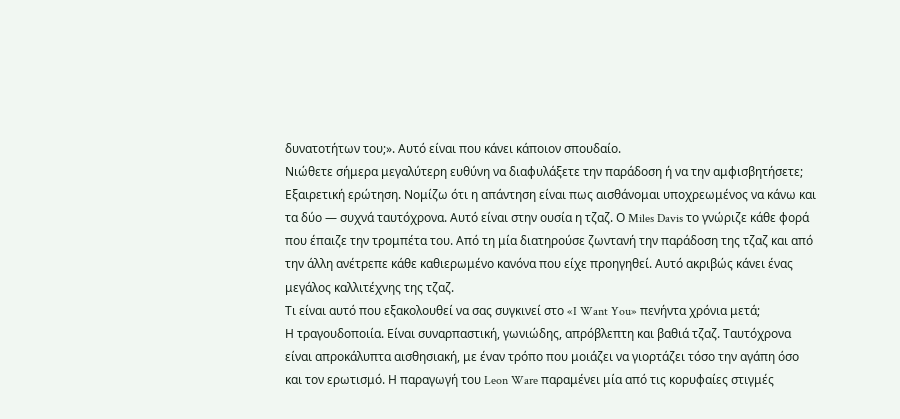δυνατοτήτων του;». Αυτό είναι που κάνει κάποιον σπουδαίο.
Νιώθετε σήμερα μεγαλύτερη ευθύνη να διαφυλάξετε την παράδοση ή να την αμφισβητήσετε;
Εξαιρετική ερώτηση. Νομίζω ότι η απάντηση είναι πως αισθάνομαι υποχρεωμένος να κάνω και τα δύο — συχνά ταυτόχρονα. Αυτό είναι στην ουσία η τζαζ. Ο Miles Davis το γνώριζε κάθε φορά που έπαιζε την τρομπέτα του. Από τη μία διατηρούσε ζωντανή την παράδοση της τζαζ και από την άλλη ανέτρεπε κάθε καθιερωμένο κανόνα που είχε προηγηθεί. Αυτό ακριβώς κάνει ένας μεγάλος καλλιτέχνης της τζαζ.
Τι είναι αυτό που εξακολουθεί να σας συγκινεί στο «I Want You» πενήντα χρόνια μετά;
Η τραγουδοποιία. Είναι συναρπαστική, γωνιώδης, απρόβλεπτη και βαθιά τζαζ. Ταυτόχρονα είναι απροκάλυπτα αισθησιακή, με έναν τρόπο που μοιάζει να γιορτάζει τόσο την αγάπη όσο και τον ερωτισμό. Η παραγωγή του Leon Ware παραμένει μία από τις κορυφαίες στιγμές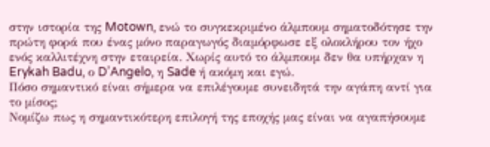στην ιστορία της Motown, ενώ το συγκεκριμένο άλμπουμ σηματοδότησε την πρώτη φορά που ένας μόνο παραγωγός διαμόρφωσε εξ ολοκλήρου τον ήχο ενός καλλιτέχνη στην εταιρεία. Χωρίς αυτό το άλμπουμ δεν θα υπήρχαν η Erykah Badu, ο D’Angelo, η Sade ή ακόμη και εγώ.
Πόσο σημαντικό είναι σήμερα να επιλέγουμε συνειδητά την αγάπη αντί για το μίσος;
Νομίζω πως η σημαντικότερη επιλογή της εποχής μας είναι να αγαπήσουμε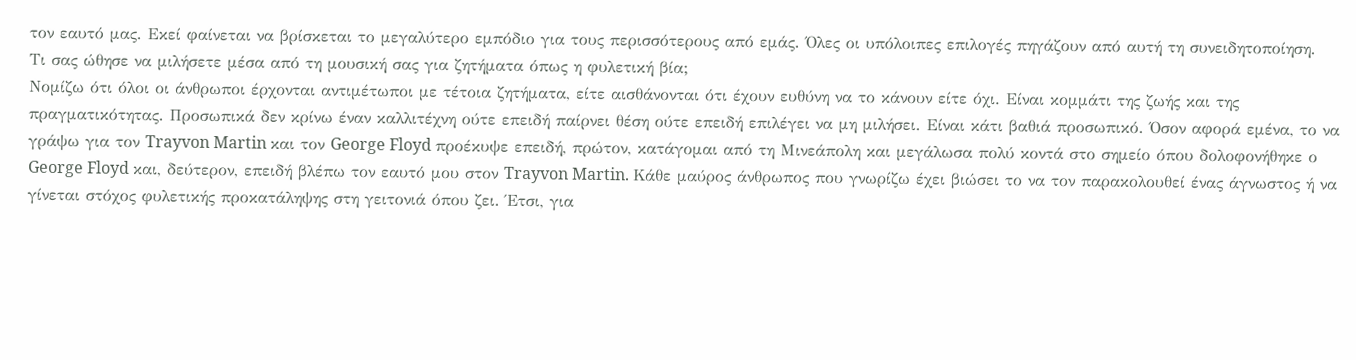τον εαυτό μας. Εκεί φαίνεται να βρίσκεται το μεγαλύτερο εμπόδιο για τους περισσότερους από εμάς. Όλες οι υπόλοιπες επιλογές πηγάζουν από αυτή τη συνειδητοποίηση.
Τι σας ώθησε να μιλήσετε μέσα από τη μουσική σας για ζητήματα όπως η φυλετική βία;
Νομίζω ότι όλοι οι άνθρωποι έρχονται αντιμέτωποι με τέτοια ζητήματα, είτε αισθάνονται ότι έχουν ευθύνη να το κάνουν είτε όχι. Είναι κομμάτι της ζωής και της πραγματικότητας. Προσωπικά δεν κρίνω έναν καλλιτέχνη ούτε επειδή παίρνει θέση ούτε επειδή επιλέγει να μη μιλήσει. Είναι κάτι βαθιά προσωπικό. Όσον αφορά εμένα, το να γράψω για τον Trayvon Martin και τον George Floyd προέκυψε επειδή, πρώτον, κατάγομαι από τη Μινεάπολη και μεγάλωσα πολύ κοντά στο σημείο όπου δολοφονήθηκε ο George Floyd και, δεύτερον, επειδή βλέπω τον εαυτό μου στον Trayvon Martin. Κάθε μαύρος άνθρωπος που γνωρίζω έχει βιώσει το να τον παρακολουθεί ένας άγνωστος ή να γίνεται στόχος φυλετικής προκατάληψης στη γειτονιά όπου ζει. Έτσι, για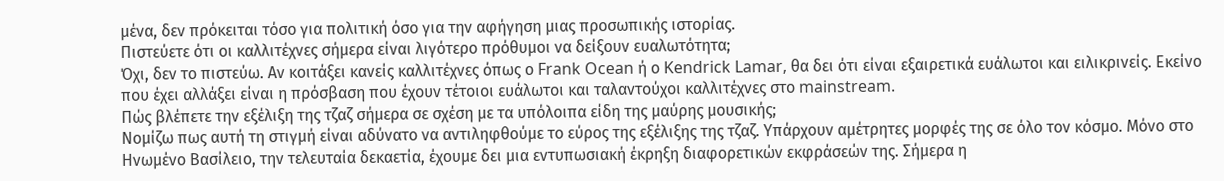μένα, δεν πρόκειται τόσο για πολιτική όσο για την αφήγηση μιας προσωπικής ιστορίας.
Πιστεύετε ότι οι καλλιτέχνες σήμερα είναι λιγότερο πρόθυμοι να δείξουν ευαλωτότητα;
Όχι, δεν το πιστεύω. Αν κοιτάξει κανείς καλλιτέχνες όπως ο Frank Ocean ή ο Kendrick Lamar, θα δει ότι είναι εξαιρετικά ευάλωτοι και ειλικρινείς. Εκείνο που έχει αλλάξει είναι η πρόσβαση που έχουν τέτοιοι ευάλωτοι και ταλαντούχοι καλλιτέχνες στο mainstream.
Πώς βλέπετε την εξέλιξη της τζαζ σήμερα σε σχέση με τα υπόλοιπα είδη της μαύρης μουσικής;
Νομίζω πως αυτή τη στιγμή είναι αδύνατο να αντιληφθούμε το εύρος της εξέλιξης της τζαζ. Υπάρχουν αμέτρητες μορφές της σε όλο τον κόσμο. Μόνο στο Ηνωμένο Βασίλειο, την τελευταία δεκαετία, έχουμε δει μια εντυπωσιακή έκρηξη διαφορετικών εκφράσεών της. Σήμερα η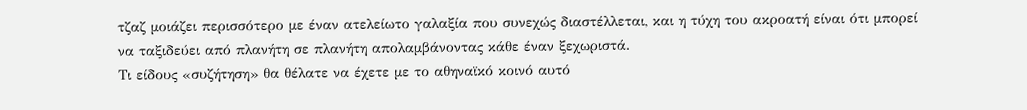τζαζ μοιάζει περισσότερο με έναν ατελείωτο γαλαξία που συνεχώς διαστέλλεται, και η τύχη του ακροατή είναι ότι μπορεί να ταξιδεύει από πλανήτη σε πλανήτη απολαμβάνοντας κάθε έναν ξεχωριστά.
Τι είδους «συζήτηση» θα θέλατε να έχετε με το αθηναϊκό κοινό αυτό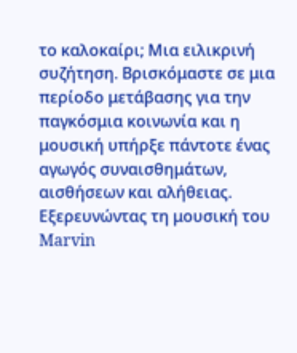το καλοκαίρι; Μια ειλικρινή συζήτηση. Βρισκόμαστε σε μια περίοδο μετάβασης για την παγκόσμια κοινωνία και η μουσική υπήρξε πάντοτε ένας αγωγός συναισθημάτων, αισθήσεων και αλήθειας. Εξερευνώντας τη μουσική του Marvin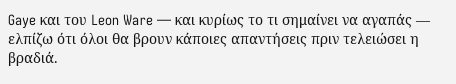Gaye και του Leon Ware — και κυρίως το τι σημαίνει να αγαπάς — ελπίζω ότι όλοι θα βρουν κάποιες απαντήσεις πριν τελειώσει η βραδιά.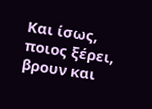Και ίσως, ποιος ξέρει, βρουν και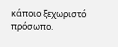κάποιο ξεχωριστό πρόσωπο.